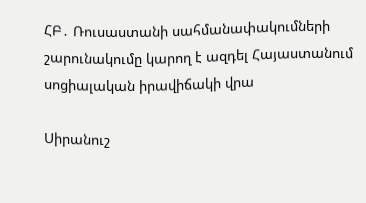ՀԲ․ Ռուսաստանի սահմանափակումների շարունակումը կարող է ազդել Հայաստանում սոցիալական իրավիճակի վրա

Սիրանուշ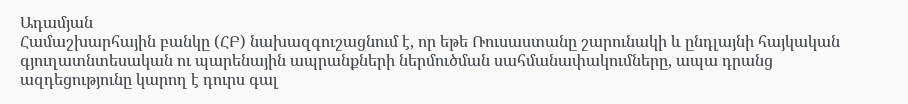Ադամյան
Համաշխարհային բանկը (ՀԲ) նախազգուշացնում է, որ եթե Ռուսաստանը շարունակի և ընդլայնի հայկական գյուղատնտեսական ու պարենային ապրանքների ներմուծման սահմանափակումները, ապա դրանց ազդեցությունը կարող է դուրս գալ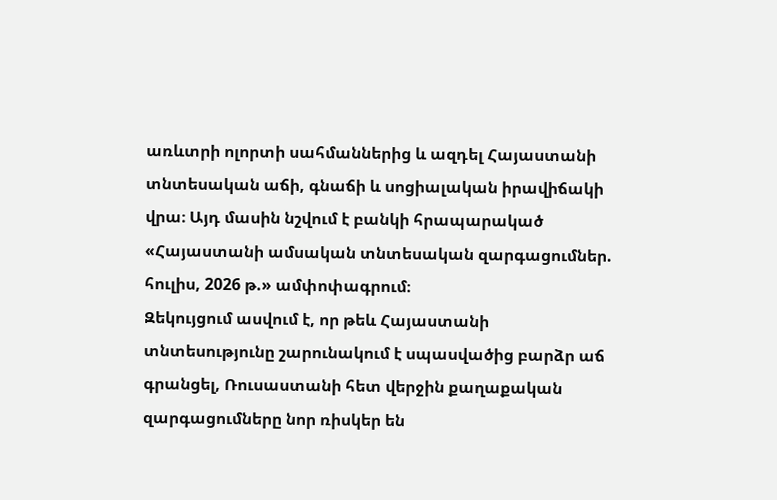առևտրի ոլորտի սահմաններից և ազդել Հայաստանի տնտեսական աճի, գնաճի և սոցիալական իրավիճակի վրա։ Այդ մասին նշվում է բանկի հրապարակած «Հայաստանի ամսական տնտեսական զարգացումներ. հուլիս, 2026 թ.» ամփոփագրում։
Զեկույցում ասվում է, որ թեև Հայաստանի տնտեսությունը շարունակում է սպասվածից բարձր աճ գրանցել, Ռուսաստանի հետ վերջին քաղաքական զարգացումները նոր ռիսկեր են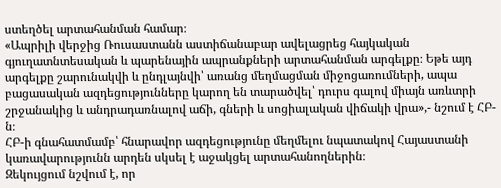ստեղծել արտահանման համար։
«Ապրիլի վերջից Ռուսաստանն աստիճանաբար ավելացրեց հայկական գյուղատնտեսական և պարենային ապրանքների արտահանման արգելքը։ Եթե այդ արգելքը շարունակվի և ընդլայնվի՝ առանց մեղմացման միջոցառումների, ապա բացասական ազդեցությունները կարող են տարածվել՝ դուրս գալով միայն առևտրի շրջանակից և անդրադառնալով աճի, գների և սոցիալական վիճակի վրա»,- նշում է ՀԲ-ն։
ՀԲ-ի գնահատմամբ՝ հնարավոր ազդեցությունը մեղմելու նպատակով Հայաստանի կառավարությունն արդեն սկսել է աջակցել արտահանողներին։
Զեկույցում նշվում է, որ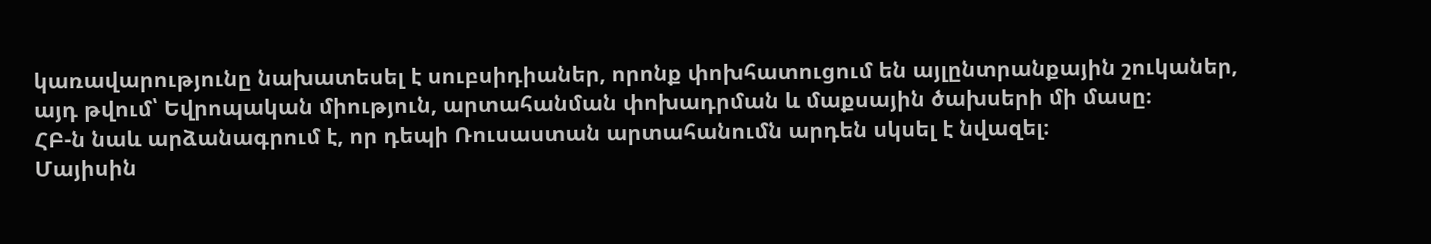կառավարությունը նախատեսել է սուբսիդիաներ, որոնք փոխհատուցում են այլընտրանքային շուկաներ, այդ թվում՝ Եվրոպական միություն, արտահանման փոխադրման և մաքսային ծախսերի մի մասը։
ՀԲ-ն նաև արձանագրում է, որ դեպի Ռուսաստան արտահանումն արդեն սկսել է նվազել։
Մայիսին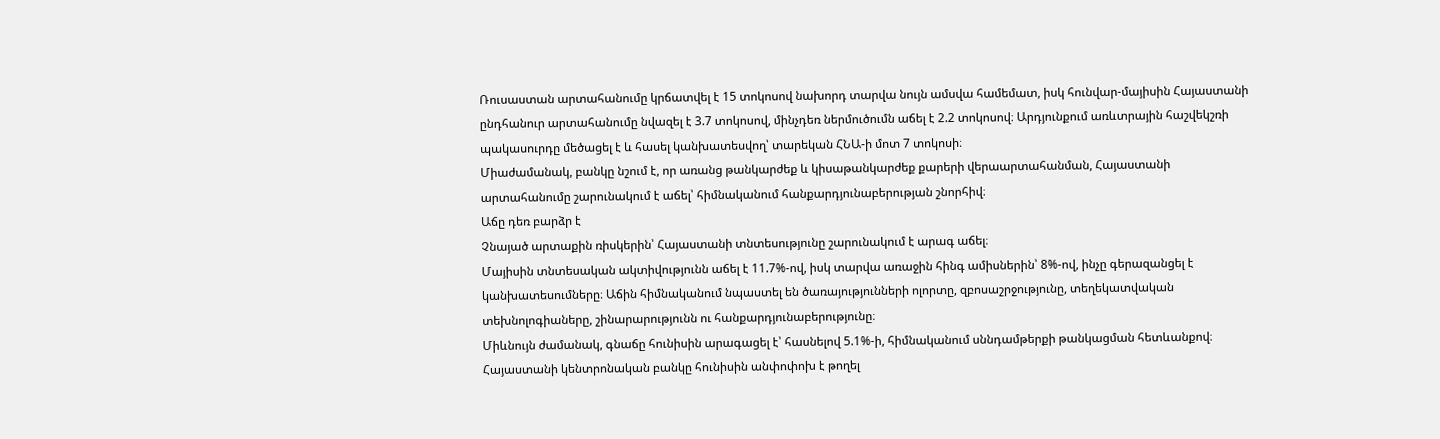Ռուսաստան արտահանումը կրճատվել է 15 տոկոսով նախորդ տարվա նույն ամսվա համեմատ, իսկ հունվար-մայիսին Հայաստանի ընդհանուր արտահանումը նվազել է 3.7 տոկոսով, մինչդեռ ներմուծումն աճել է 2.2 տոկոսով։ Արդյունքում առևտրային հաշվեկշռի պակասուրդը մեծացել է և հասել կանխատեսվող՝ տարեկան ՀՆԱ-ի մոտ 7 տոկոսի։
Միաժամանակ, բանկը նշում է, որ առանց թանկարժեք և կիսաթանկարժեք քարերի վերաարտահանման, Հայաստանի արտահանումը շարունակում է աճել՝ հիմնականում հանքարդյունաբերության շնորհիվ։
Աճը դեռ բարձր է
Չնայած արտաքին ռիսկերին՝ Հայաստանի տնտեսությունը շարունակում է արագ աճել։
Մայիսին տնտեսական ակտիվությունն աճել է 11.7%-ով, իսկ տարվա առաջին հինգ ամիսներին՝ 8%-ով, ինչը գերազանցել է կանխատեսումները։ Աճին հիմնականում նպաստել են ծառայությունների ոլորտը, զբոսաշրջությունը, տեղեկատվական տեխնոլոգիաները, շինարարությունն ու հանքարդյունաբերությունը։
Միևնույն ժամանակ, գնաճը հունիսին արագացել է՝ հասնելով 5.1%-ի, հիմնականում սննդամթերքի թանկացման հետևանքով։ Հայաստանի կենտրոնական բանկը հունիսին անփոփոխ է թողել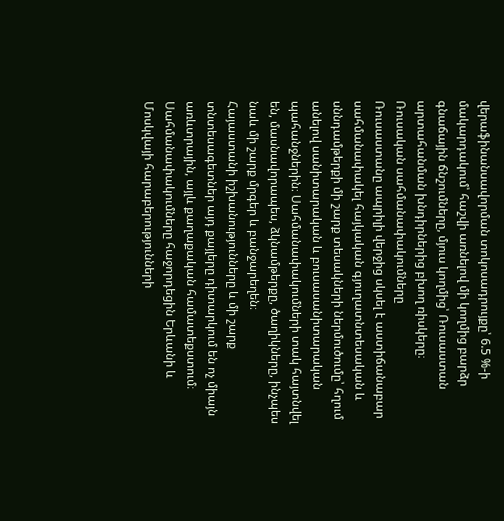վերաֆինանսավորման տոկոսադրույքը՝ 6.5 %-ի մակարդակում՝ հաշվի առնելով մի կողմից բարձր գնաճային ճնշումները, մյուս կողմից՝ Ռուսաստան արտահանման խնդիրներից բխող ռիսկերը։
Ռուսական սահմանափակումները
Ռուսաստանը ապրիլի վերջից սկսել է աստիճանաբար սահմանափակել հայկական գյուղատնտեսական և սննդամթերքի մի շարք տեսակների ներմուծումը՝ հղում անելով սանիտարական և բուսասանիտարական պահանջներին։ Սահմանափակումների տակ հայտնվել են, մասնավորապես, ձկնամթերքը, ծաղիկները, ինչպես նաև մի շարք մրգեր և բանջարեղեն։
Հայաստանի իշխանությունները և մի շարք տնտեսագետներ այդ քայլերը դիտարկում են ոչ միայն առևտրային, այլև քաղաքական համատեքստում։ Սահմանափակումները հաջորդեցին Երևանի և Մոսկվայի հարաբերությունների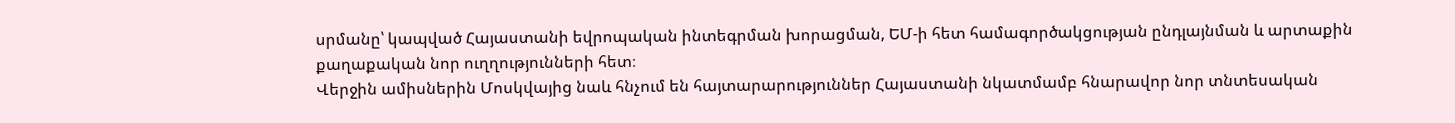սրմանը՝ կապված Հայաստանի եվրոպական ինտեգրման խորացման, ԵՄ-ի հետ համագործակցության ընդլայնման և արտաքին քաղաքական նոր ուղղությունների հետ։
Վերջին ամիսներին Մոսկվայից նաև հնչում են հայտարարություններ Հայաստանի նկատմամբ հնարավոր նոր տնտեսական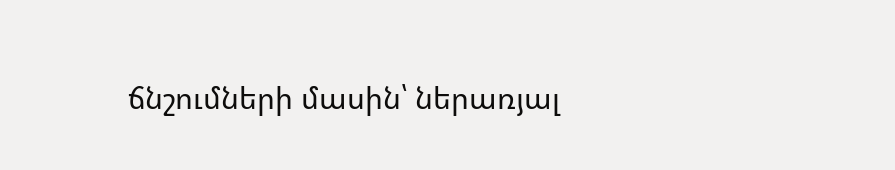ճնշումների մասին՝ ներառյալ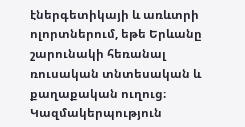էներգետիկայի և առևտրի ոլորտներում, եթե Երևանը շարունակի հեռանալ ռուսական տնտեսական և քաղաքական ուղուց։
Կազմակերպություն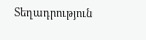Տեղադրություն